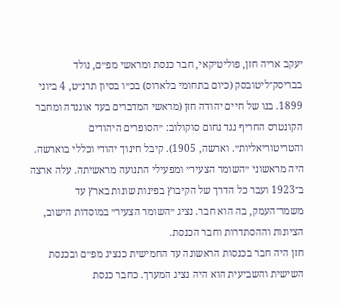יעקב אריה חזן, פוליטיקאי, חבר כנסת ומראשי מפ״ם, נולד בבריסק־ליטובסק (כיום בתחומי בלארוס) בכ״ו בסיון תרנ״ט, 4 ביוני 1899. בנו של חיים יהודה חזן (מראשי המדברים בעד אוגנדה ומחבר הקונטרס החריף נגד נחום סוקולוב: ״הסופרים היהודים והטריטוריאליות״. וארשה, 1905). קיבל חינוך יהודי וכללי בוארשה. היה מראשוני ״השומר הצעיר״ ומפעילי התנועה מראשיתה. עלה ארצה ב־1923 ועבר כל הדרך של הקיבוץ בפינות שונות בארץ עד משמר־העמק, בה הוא חבר. נציג ״השומר הצעיר״ במוסדות הישוב, הציונות וההסתדרות וחבר הכנסת.
חזן היה חבר בכנסות הראשונה עד החמישית כנציג מפ״ם ובכנסת השישית והשביעית הוא היה נציג המערך. כחבר כנסת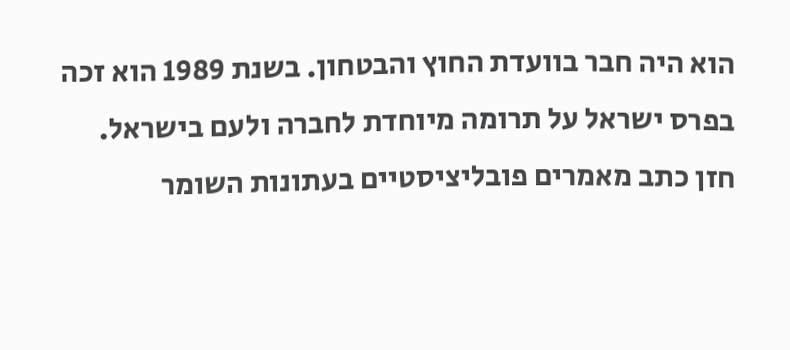הוא היה חבר בוועדת החוץ והבטחון. בשנת 1989 הוא זכה בפרס ישראל על תרומה מיוחדת לחברה ולעם בישראל.
חזן כתב מאמרים פובליציסטיים בעתונות השומר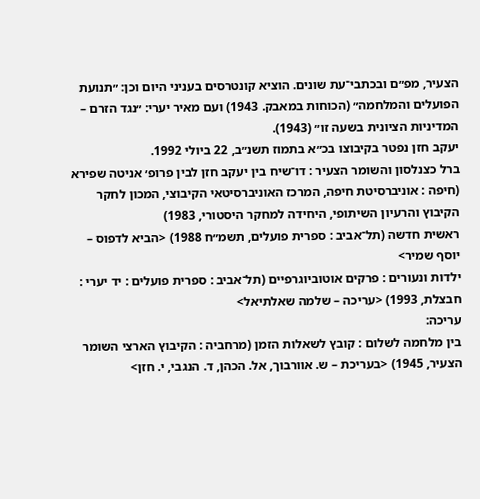הצעיר, מפ״ם ובכתבי־עת שונים. הוציא קונטרסים בעניני היום וכן: ״תנועת הפועלים והמלחמה״ (הכוחות במאבק. 1943) ועם מאיר יערי: ״נגד הזרם – המדיניות הציונית בשעה זו״ (1943).
יעקב חזן נפטר בקיבוצו בכ״א בתמוז תשנ״ב, 22 ביולי 1992.
ברל כצנלסון והשומר הצעיר : דו־שיח בין יעקב חזן לבין פרופ׳ אניטה שפירא (חיפה : אוניברסיטת חיפה, המרכז האוניברסיטאי הקיבוצי, המכון לחקר הקיבוץ והרעיון השיתופי, היחידה למחקר היסטורי, 1983)
ראשית חדשה (תל־אביב : ספרית פועלים, תשמ״ח 1988) <הביא לדפוס – יוסף שמיר>
ילדות ונעורים : פרקים אוטוביוגרפיים (תל־אביב : ספרית פועלים : יד יערי : חבצלת, 1993) <עריכה – שלמה שאלתיאל>
עריכה:
בין מלחמה לשלום : קובץ לשאלות הזמן (מרחביה : הקיבוץ הארצי השומר הצעיר, 1945) <בעריכת – ש. אוורבוך, אל. הכהן, ד. הנגבי, י. חזן>